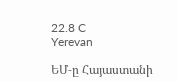22.8 C
Yerevan

ԵՄ‑ը Հայաստանի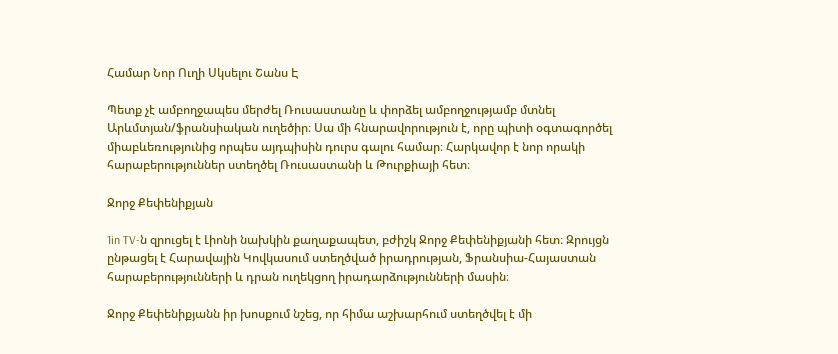Համար Նոր Ուղի Սկսելու Շանս Է

Պետք չէ ամբողջապես մերժել Ռուսաստանը և փորձել ամբողջությամբ մտնել Արևմտյան/ֆրանսիական ուղեծիր։ Սա մի հնարավորություն է, որը պիտի օգտագործել միաբևեռությունից որպես այդպիսին դուրս գալու համար։ Հարկավոր է նոր որակի հարաբերություններ ստեղծել Ռուսաստանի և Թուրքիայի հետ։

Ջորջ Քեփենիքյան

1in TV‑ն զրուցել է Լիոնի նախկին քաղաքապետ, բժիշկ Ջորջ Քեփենիքյանի հետ։ Զրույցն ընթացել է Հարավային Կովկասում ստեղծված իրադրության, Ֆրանսիա-Հայաստան հարաբերությունների և դրան ուղեկցող իրադարձությունների մասին։

Ջորջ Քեփենիքյանն իր խոսքում նշեց, որ հիմա աշխարհում ստեղծվել է մի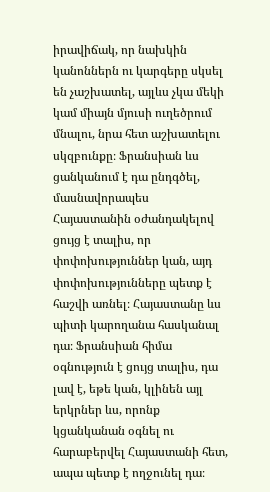իրավիճակ, որ նախկին կանոններն ու կարգերը սկսել են չաշխատել, այլևս չկա մեկի կամ միայն մյուսի ուղեծրում մնալու, նրա հետ աշխատելու սկզբունքը։ Ֆրանսիան ևս ցանկանում է դա ընդգծել, մասնավորապես Հայաստանին օժանդակելով ցույց է տալիս, որ փոփոխություններ կան, այդ փոփոխությունները պետք է հաշվի առնել։ Հայաստանը ևս պիտի կարողանա հասկանալ դա։ Ֆրանսիան հիմա օգնություն է ցույց տալիս, դա լավ է, եթե կան, կլինեն այլ երկրներ ևս, որոնք կցանկանան օգնել ու հարաբերվել Հայաստանի հետ, ապա պետք է ողջունել դա։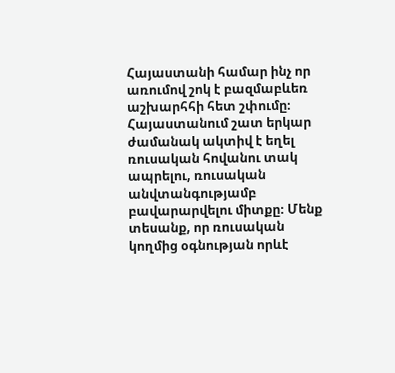Հայաստանի համար ինչ որ առումով շոկ է բազմաբևեռ աշխարհհի հետ շփումը։ Հայաստանում շատ երկար ժամանակ ակտիվ է եղել ռուսական հովանու տակ ապրելու, ռուսական անվտանգությամբ բավարարվելու միտքը։ Մենք տեսանք, որ ռուսական կողմից օգնության որևէ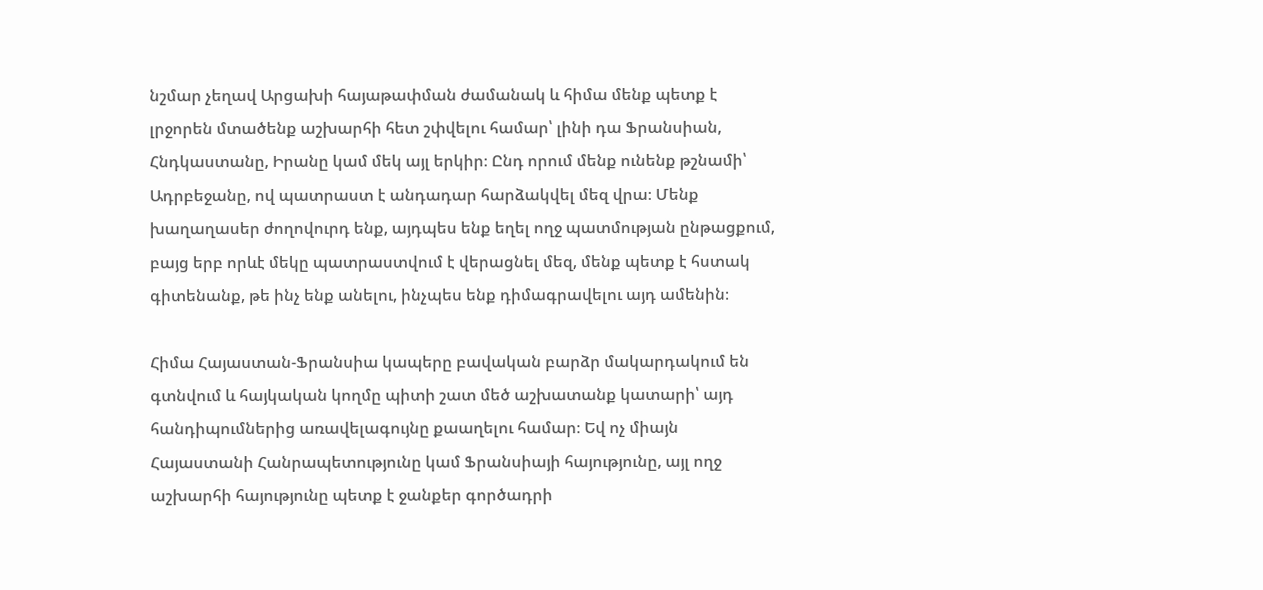նշմար չեղավ Արցախի հայաթափման ժամանակ և հիմա մենք պետք է լրջորեն մտածենք աշխարհի հետ շփվելու համար՝ լինի դա Ֆրանսիան, Հնդկաստանը, Իրանը կամ մեկ այլ երկիր։ Ընդ որում մենք ունենք թշնամի՝ Ադրբեջանը, ով պատրաստ է անդադար հարձակվել մեզ վրա։ Մենք խաղաղասեր ժողովուրդ ենք, այդպես ենք եղել ողջ պատմության ընթացքում, բայց երբ որևէ մեկը պատրաստվում է վերացնել մեզ, մենք պետք է հստակ գիտենանք, թե ինչ ենք անելու, ինչպես ենք դիմագրավելու այդ ամենին։

Հիմա Հայաստան-Ֆրանսիա կապերը բավական բարձր մակարդակում են գտնվում և հայկական կողմը պիտի շատ մեծ աշխատանք կատարի՝ այդ հանդիպումներից առավելագույնը քաաղելու համար։ Եվ ոչ միայն Հայաստանի Հանրապետությունը կամ Ֆրանսիայի հայությունը, այլ ողջ աշխարհի հայությունը պետք է ջանքեր գործադրի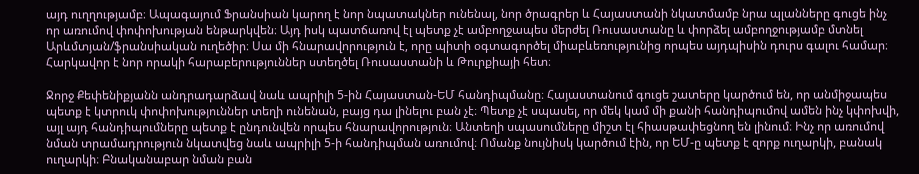այդ ուղղությամբ։ Ապագայում Ֆրանսիան կարող է նոր նպատակներ ունենալ, նոր ծրագրեր և Հայաստանի նկատմամբ նրա պլանները գուցե ինչ որ առումով փոփոխության ենթարկվեն։ Այդ իսկ պատճառով էլ պետք չէ ամբողջապես մերժել Ռուսաստանը և փորձել ամբողջությամբ մտնել Արևմտյան/ֆրանսիական ուղեծիր։ Սա մի հնարավորություն է, որը պիտի օգտագործել միաբևեռությունից որպես այդպիսին դուրս գալու համար։ Հարկավոր է նոր որակի հարաբերություններ ստեղծել Ռուսաստանի և Թուրքիայի հետ։

Ջորջ Քեփենիքյանն անդրադարձավ նաև ապրիլի 5‑ին Հայաստան-ԵՄ հանդիպմանը։ Հայաստանում գուցե շատերը կարծում են, որ անմիջապես պետք է կտրուկ փոփոխություններ տեղի ունենան, բայց դա լինելու բան չէ։ Պետք չէ սպասել, որ մեկ կամ մի քանի հանդիպումով ամեն ինչ կփոխվի, այլ այդ հանդիպումները պետք է ընդունվեն որպես հնարավորություն։ Անտեղի սպասումները միշտ էլ հիասթափեցնող են լինում։ Ինչ որ առումով նման տրամադրություն նկատվեց նաև ապրիլի 5‑ի հանդիպման առումով։ Ոմանք նույնիսկ կարծում էին, որ ԵՄ‑ը պետք է զորք ուղարկի, բանակ ուղարկի։ Բնականաբար նման բան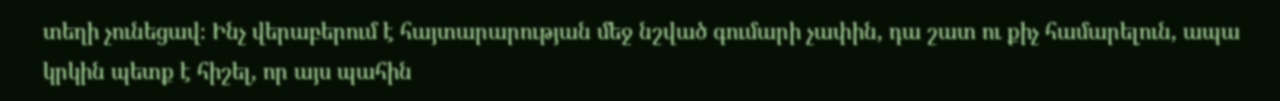տեղի չունեցավ։ Ինչ վերաբերում է հայտարարության մեջ նշված գումարի չափին, դա շատ ու քիչ համարելուն, ապա կրկին պետք է հիշել, որ այս պահին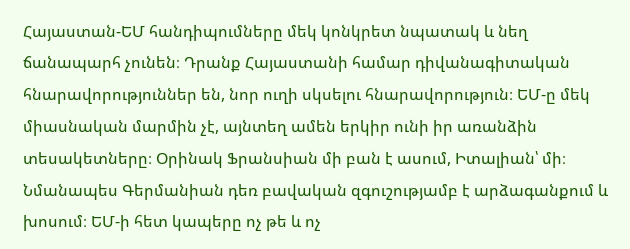Հայաստան-ԵՄ հանդիպումները մեկ կոնկրետ նպատակ և նեղ ճանապարհ չունեն։ Դրանք Հայաստանի համար դիվանագիտական հնարավորություններ են, նոր ուղի սկսելու հնարավորություն։ ԵՄ‑ը մեկ միասնական մարմին չէ, այնտեղ ամեն երկիր ունի իր առանձին տեսակետները։ Օրինակ Ֆրանսիան մի բան է ասում, Իտալիան՝ մի։ Նմանապես Գերմանիան դեռ բավական զգուշությամբ է արձագանքում և խոսում։ ԵՄ‑ի հետ կապերը ոչ թե և ոչ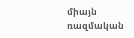միայն ռազմական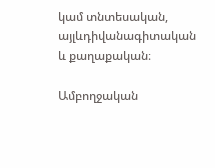կամ տնտեսական, այլևդիվանագիտական և քաղաքական։

Ամբողջական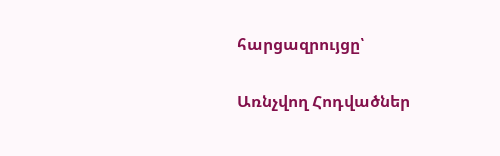հարցազրույցը՝

Առնչվող Հոդվածներ